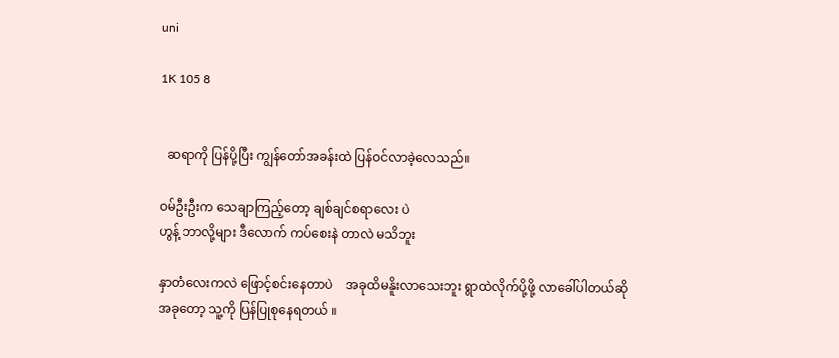uni

1K 105 8


  ဆရာကို ပြန်ပို့ပြီး ကျွန်တော်အခန်းထဲ ပြန်ဝင်လာခဲ့လေသည်။

ဝမ်ဦးဦးက သေချာကြည့်တော့ ချစ်ချင်စရာလေး ပဲ
ဟွန့် ဘာလို့များ ဒီလောက် ကပ်စေးနဲ တာလဲ မသိဘူး

နှာတံလေးကလဲ ဖြောင့်စင်းနေတာပဲ    အခုထိမနိူးလာသေးဘူး ရွာထဲလိုက်ပို့ဖို့ လာခေါ်ပါတယ်ဆို
အခုတော့ သူ့ကို ပြန်ပြုစုနေရတယ် ။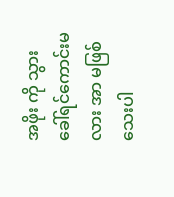အဖိုး ကို သွားခေါ်ရင်ကောင်းမလား အာ မဖြစ်သေးပါ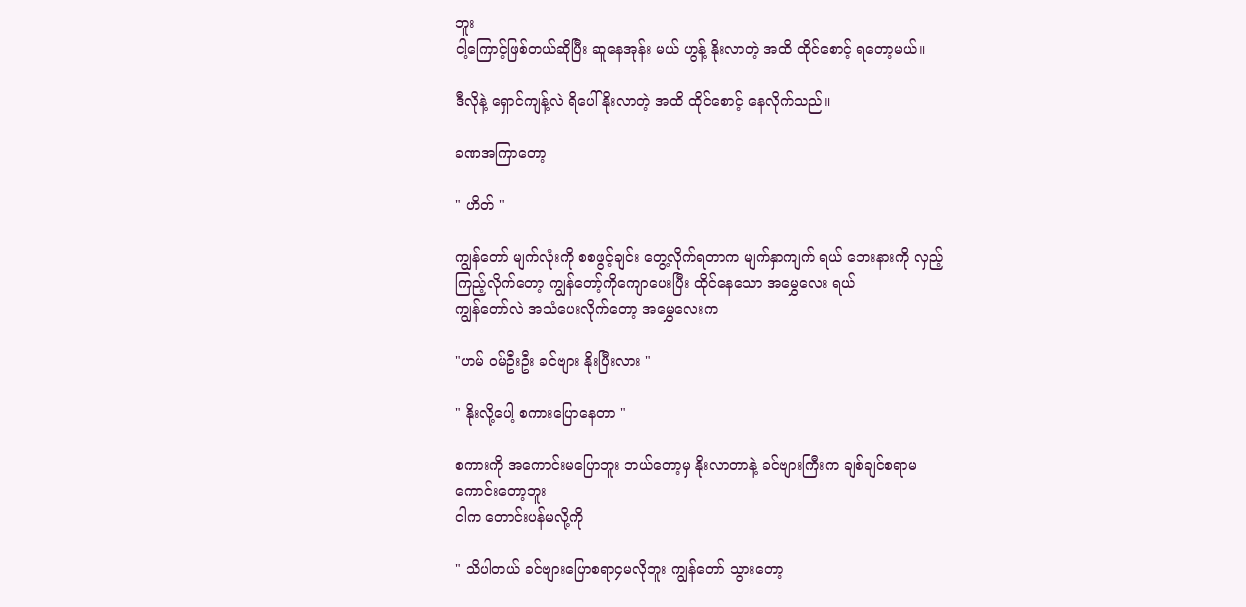ဘူး
ငါ့ကြောင့်ဖြစ်တယ်ဆိုပြီး ဆူနေအုန်း မယ် ဟွန့် နိုးလာတဲ့ အထိ ထိုင်စောင့် ရတော့မယ်။

ဒီလိုနဲ့ ရှောင်ကျန့်လဲ ရိပေါ် နိုးလာတဲ့ အထိ ထိုင်စောင့် နေလိုက်သည်။

ခဏအကြာတော့

" ဟိတ် "

ကျွန်တော် မျက်လုံးကို စစဖွင့်ချင်း တွေ့လိုက်ရတာက မျက်နှာကျက် ရယ် ဘေးနားကို လှည့်ကြည့်လိုက်တော့ ကျွန်တော့်ကိုကျောပေးပြီး ထိုင်နေသော အမွှေလေး ရယ်
ကျွန်တော်လဲ အသံပေးလိုက်တော့ အမွှေလေးက

"ဟမ် ဝမ်ဦးဦး ခင်ဗျား နိုးပြီးလား "

" နိုးလို့ပေါ့ စကားပြောနေတာ "

စကားကို အကောင်းမပြောဘူး ဘယ်တော့မှ နိုးလာတာနဲ့ ခင်ဗျားကြီးက ချစ်ချင်စရာမကောင်းတော့ဘူး
ငါက တောင်းပန်မလို့ကို

" သိပါတယ် ခင်ဗျားပြောစရာ၄မလိုဘူး ကျွန်တော် သွားတော့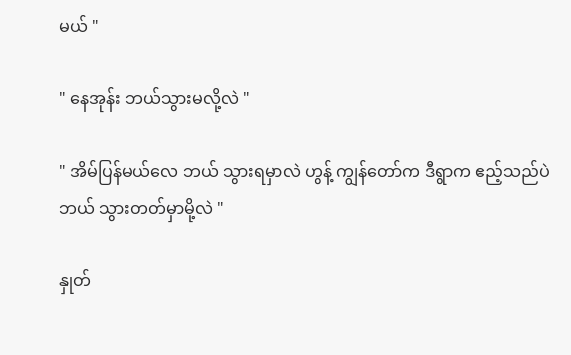မယ် "

" နေအုန်း ဘယ်သွားမလို့လဲ "

" အိမ်ပြန်မယ်လေ ဘယ် သွားရမှာလဲ ဟွန့် ကျွန်တော်က ဒီရွာက ဧည့်သည်ပဲ ဘယ် သွားတတ်မှာမို့လဲ "

နှုတ်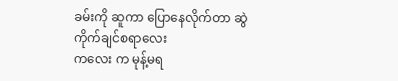ခမ်းကို ဆူကာ ပြောနေလိုက်တာ ဆွဲကိုက်ချင်စရာလေး
ကလေး က မုန့်မရ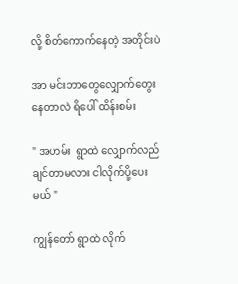လို့ စိတ်ကောက်နေတဲ့ အတိုင်းပဲ

အာ မင်းဘာတွေလျှောက်တွေးနေတာလဲ ရိပေါ် ထိန်းစမ်း

" အဟမ်း  ရွာထဲ လျှောက်လည်ချင်တာမလား ငါလိုက်ပို့ပေးမယ် "

ကျွန်တော် ရွာထဲ လိုက်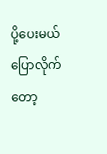ပို့ပေးမယ်ပြောလိုက်တော့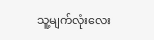သူ့မျက်လုံးလေး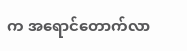က အရောင်တောက်လာ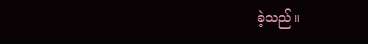ခဲ့သည်။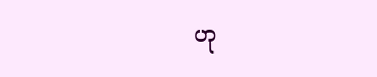ဟု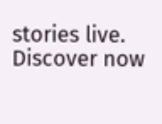stories live. Discover now